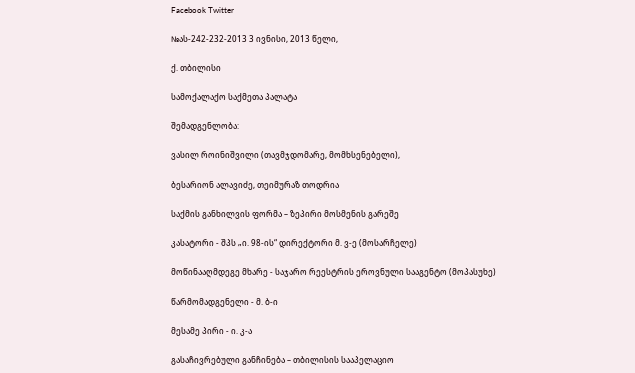Facebook Twitter

№ას-242-232-2013 3 ივნისი, 2013 წელი,

ქ. თბილისი

სამოქალაქო საქმეთა პალატა

შემადგენლობა:

ვასილ როინიშვილი (თავმჯდომარე, მომხსენებელი),

ბესარიონ ალავიძე, თეიმურაზ თოდრია

საქმის განხილვის ფორმა – ზეპირი მოსმენის გარეშე

კასატორი - შპს „ი. 98-ის“ დირექტორი მ. ვ-ე (მოსარჩელე)

მოწინააღმდეგე მხარე - საჯარო რეესტრის ეროვნული სააგენტო (მოპასუხე)

წარმომადგენელი - მ. ბ-ი

მესამე პირი - ი. კ-ა

გასაჩივრებული განჩინება – თბილისის სააპელაციო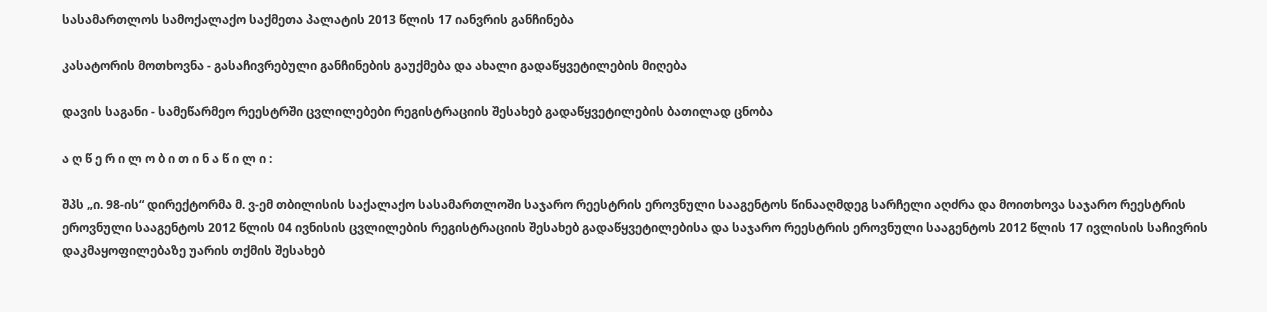სასამართლოს სამოქალაქო საქმეთა პალატის 2013 წლის 17 იანვრის განჩინება

კასატორის მოთხოვნა - გასაჩივრებული განჩინების გაუქმება და ახალი გადაწყვეტილების მიღება

დავის საგანი - სამეწარმეო რეესტრში ცვლილებები რეგისტრაციის შესახებ გადაწყვეტილების ბათილად ცნობა

ა ღ წ ე რ ი ლ ო ბ ი თ ი ნ ა წ ი ლ ი :

შპს „ი. 98-ის“ დირექტორმა მ. ვ-ემ თბილისის საქალაქო სასამართლოში საჯარო რეესტრის ეროვნული სააგენტოს წინააღმდეგ სარჩელი აღძრა და მოითხოვა საჯარო რეესტრის ეროვნული სააგენტოს 2012 წლის 04 ივნისის ცვლილების რეგისტრაციის შესახებ გადაწყვეტილებისა და საჯარო რეესტრის ეროვნული სააგენტოს 2012 წლის 17 ივლისის საჩივრის დაკმაყოფილებაზე უარის თქმის შესახებ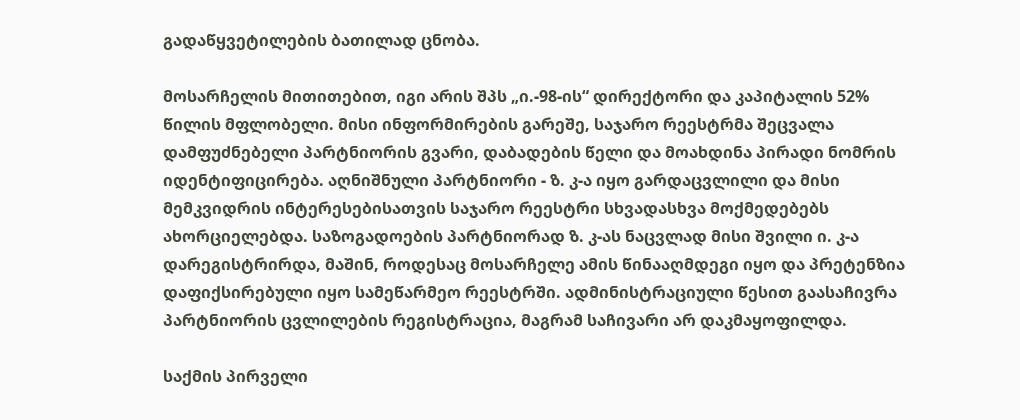გადაწყვეტილების ბათილად ცნობა.

მოსარჩელის მითითებით, იგი არის შპს „ი.-98-ის“ დირექტორი და კაპიტალის 52% წილის მფლობელი. მისი ინფორმირების გარეშე, საჯარო რეესტრმა შეცვალა დამფუძნებელი პარტნიორის გვარი, დაბადების წელი და მოახდინა პირადი ნომრის იდენტიფიცირება. აღნიშნული პარტნიორი - ზ. კ-ა იყო გარდაცვლილი და მისი მემკვიდრის ინტერესებისათვის საჯარო რეესტრი სხვადასხვა მოქმედებებს ახორციელებდა. საზოგადოების პარტნიორად ზ. კ-ას ნაცვლად მისი შვილი ი. კ-ა დარეგისტრირდა, მაშინ, როდესაც მოსარჩელე ამის წინააღმდეგი იყო და პრეტენზია დაფიქსირებული იყო სამეწარმეო რეესტრში. ადმინისტრაციული წესით გაასაჩივრა პარტნიორის ცვლილების რეგისტრაცია, მაგრამ საჩივარი არ დაკმაყოფილდა.

საქმის პირველი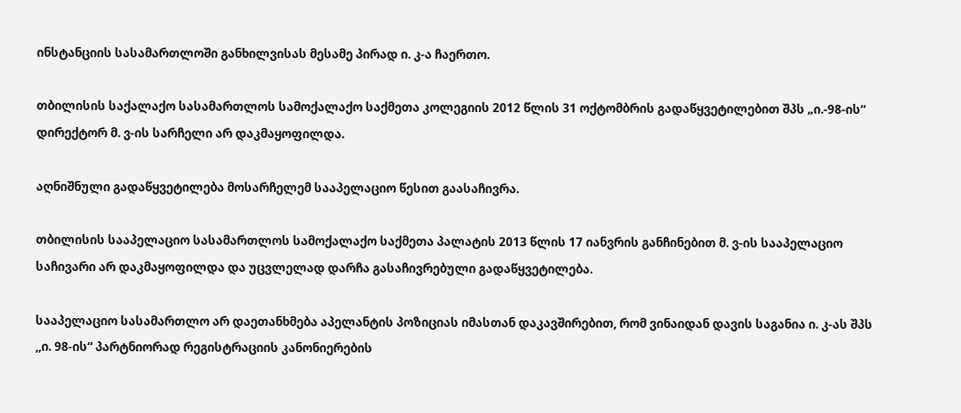ინსტანციის სასამართლოში განხილვისას მესამე პირად ი. კ-ა ჩაერთო.

თბილისის საქალაქო სასამართლოს სამოქალაქო საქმეთა კოლეგიის 2012 წლის 31 ოქტომბრის გადაწყვეტილებით შპს „ი.-98-ის“ დირექტორ მ. ვ-ის სარჩელი არ დაკმაყოფილდა.

აღნიშნული გადაწყვეტილება მოსარჩელემ სააპელაციო წესით გაასაჩივრა.

თბილისის სააპელაციო სასამართლოს სამოქალაქო საქმეთა პალატის 2013 წლის 17 იანვრის განჩინებით მ. ვ-ის სააპელაციო საჩივარი არ დაკმაყოფილდა და უცვლელად დარჩა გასაჩივრებული გადაწყვეტილება.

სააპელაციო სასამართლო არ დაეთანხმება აპელანტის პოზიციას იმასთან დაკავშირებით, რომ ვინაიდან დავის საგანია ი. კ-ას შპს ,,ი. 98-ის“ პარტნიორად რეგისტრაციის კანონიერების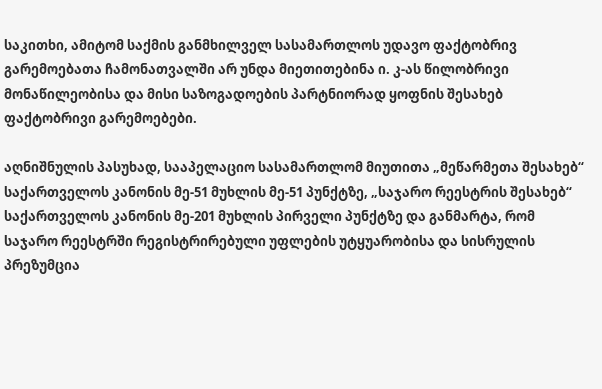საკითხი, ამიტომ საქმის განმხილველ სასამართლოს უდავო ფაქტობრივ გარემოებათა ჩამონათვალში არ უნდა მიეთითებინა ი. კ-ას წილობრივი მონაწილეობისა და მისი საზოგადოების პარტნიორად ყოფნის შესახებ ფაქტობრივი გარემოებები.

აღნიშნულის პასუხად, სააპელაციო სასამართლომ მიუთითა „მეწარმეთა შესახებ“ საქართველოს კანონის მე-51 მუხლის მე-51 პუნქტზე, „საჯარო რეესტრის შესახებ“ საქართველოს კანონის მე-201 მუხლის პირველი პუნქტზე და განმარტა, რომ საჯარო რეესტრში რეგისტრირებული უფლების უტყუარობისა და სისრულის პრეზუმცია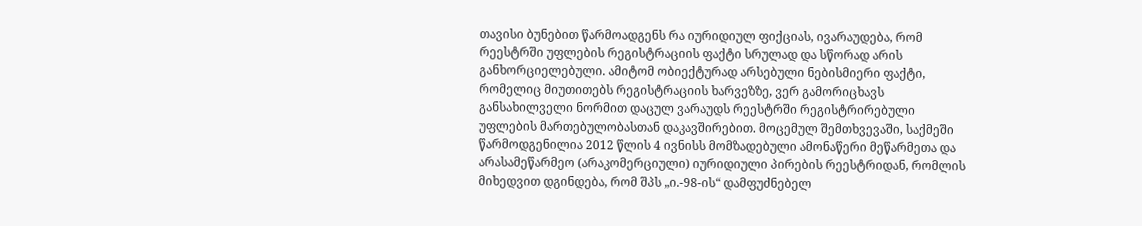თავისი ბუნებით წარმოადგენს რა იურიდიულ ფიქციას, ივარაუდება, რომ რეესტრში უფლების რეგისტრაციის ფაქტი სრულად და სწორად არის განხორციელებული. ამიტომ ობიექტურად არსებული ნებისმიერი ფაქტი, რომელიც მიუთითებს რეგისტრაციის ხარვეზზე, ვერ გამორიცხავს განსახილველი ნორმით დაცულ ვარაუდს რეესტრში რეგისტრირებული უფლების მართებულობასთან დაკავშირებით. მოცემულ შემთხვევაში, საქმეში წარმოდგენილია 2012 წლის 4 ივნისს მომზადებული ამონაწერი მეწარმეთა და არასამეწარმეო (არაკომერციული) იურიდიული პირების რეესტრიდან, რომლის მიხედვით დგინდება, რომ შპს „ი.-98-ის“ დამფუძნებელ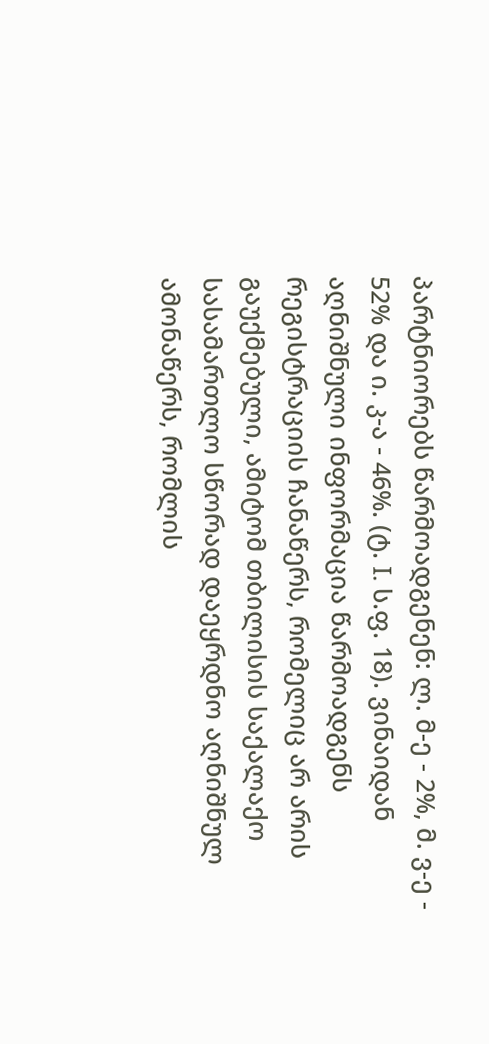პარტნიორებს წარმოადგენენ: ლ. მ-ე - 2%, მ. ვ-ე - 52% და ი. კ-ა - 46%. (ტ. I. ს.ფ. 18). ვინაიდან აღნიშნული ინფორმაცია წარმოადგენს რეგისტრაციის ჩანაწერს, რომელიც არ არის გაუქმებული, ამიტომ თბილისის საქალაქო სასამართლო სწორად დაეყრდნო აღნიშნულ ამონაწერს, რომლის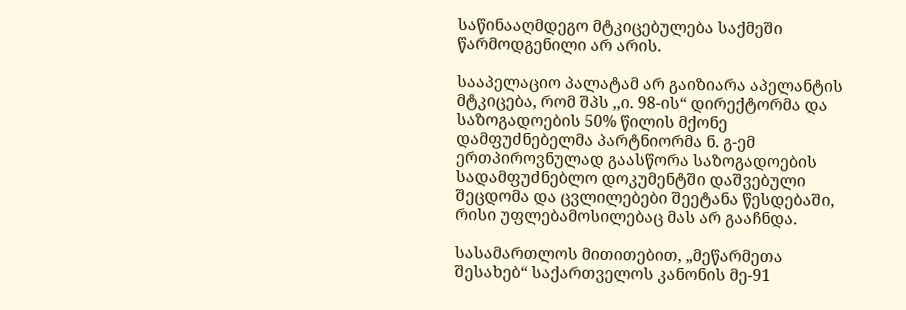საწინააღმდეგო მტკიცებულება საქმეში წარმოდგენილი არ არის.

სააპელაციო პალატამ არ გაიზიარა აპელანტის მტკიცება, რომ შპს ,,ი. 98-ის“ დირექტორმა და საზოგადოების 50% წილის მქონე დამფუძნებელმა პარტნიორმა ნ. გ-ემ ერთპიროვნულად გაასწორა საზოგადოების სადამფუძნებლო დოკუმენტში დაშვებული შეცდომა და ცვლილებები შეეტანა წესდებაში, რისი უფლებამოსილებაც მას არ გააჩნდა.

სასამართლოს მითითებით, „მეწარმეთა შესახებ“ საქართველოს კანონის მე-91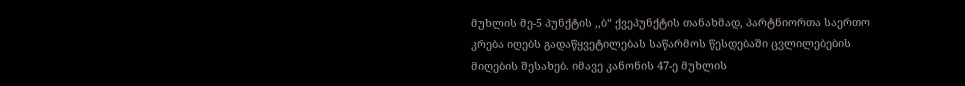მუხლის მე-5 პუნქტის ,,ბ“ ქვეპუნქტის თანახმად, პარტნიორთა საერთო კრება იღებს გადაწყვეტილებას საწარმოს წესდებაში ცვლილებების მიღების შესახებ. იმავე კანონის 47-ე მუხლის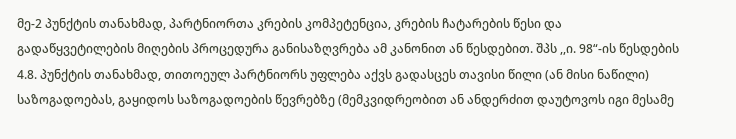მე-2 პუნქტის თანახმად, პარტნიორთა კრების კომპეტენცია, კრების ჩატარების წესი და გადაწყვეტილების მიღების პროცედურა განისაზღვრება ამ კანონით ან წესდებით. შპს ,,ი. 98“-ის წესდების 4.8. პუნქტის თანახმად, თითოეულ პარტნიორს უფლება აქვს გადასცეს თავისი წილი (ან მისი ნაწილი) საზოგადოებას, გაყიდოს საზოგადოების წევრებზე (მემკვიდრეობით ან ანდერძით დაუტოვოს იგი მესამე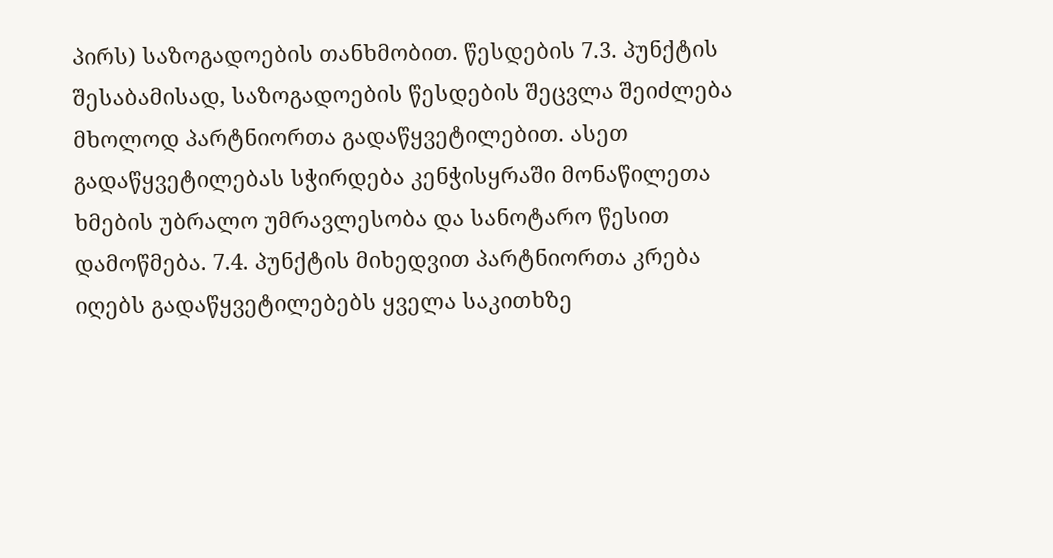პირს) საზოგადოების თანხმობით. წესდების 7.3. პუნქტის შესაბამისად, საზოგადოების წესდების შეცვლა შეიძლება მხოლოდ პარტნიორთა გადაწყვეტილებით. ასეთ გადაწყვეტილებას სჭირდება კენჭისყრაში მონაწილეთა ხმების უბრალო უმრავლესობა და სანოტარო წესით დამოწმება. 7.4. პუნქტის მიხედვით პარტნიორთა კრება იღებს გადაწყვეტილებებს ყველა საკითხზე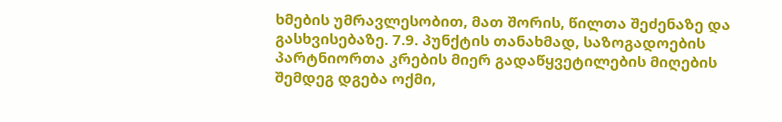ხმების უმრავლესობით, მათ შორის, წილთა შეძენაზე და გასხვისებაზე. 7.9. პუნქტის თანახმად, საზოგადოების პარტნიორთა კრების მიერ გადაწყვეტილების მიღების შემდეგ დგება ოქმი,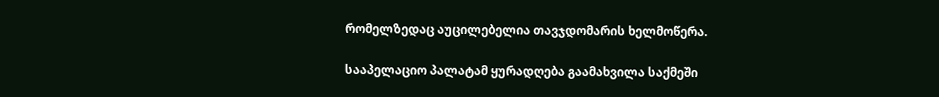რომელზედაც აუცილებელია თავჯდომარის ხელმოწერა.

სააპელაციო პალატამ ყურადღება გაამახვილა საქმეში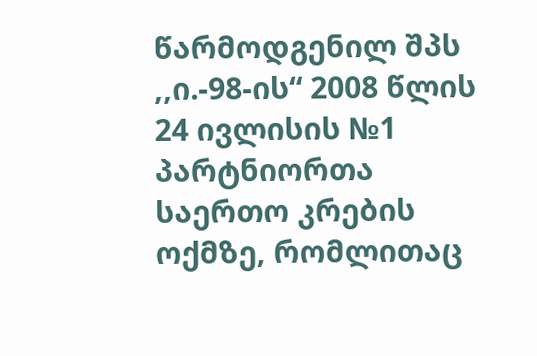წარმოდგენილ შპს ,,ი.-98-ის“ 2008 წლის 24 ივლისის №1 პარტნიორთა საერთო კრების ოქმზე, რომლითაც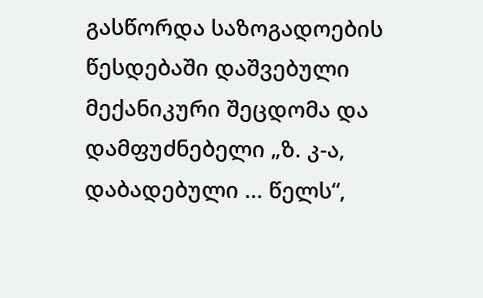გასწორდა საზოგადოების წესდებაში დაშვებული მექანიკური შეცდომა და დამფუძნებელი „ზ. კ-ა, დაბადებული ... წელს“,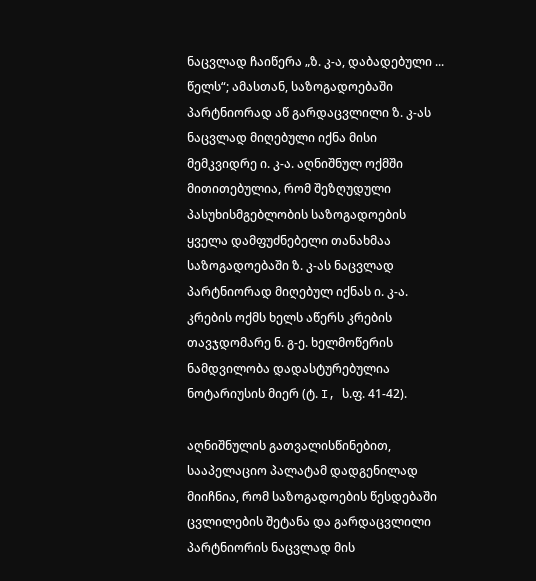ნაცვლად ჩაიწერა „ზ. კ-ა, დაბადებული ... წელს“; ამასთან, საზოგადოებაში პარტნიორად აწ გარდაცვლილი ზ. კ-ას ნაცვლად მიღებული იქნა მისი მემკვიდრე ი. კ-ა. აღნიშნულ ოქმში მითითებულია, რომ შეზღუდული პასუხისმგებლობის საზოგადოების ყველა დამფუძნებელი თანახმაა საზოგადოებაში ზ. კ-ას ნაცვლად პარტნიორად მიღებულ იქნას ი. კ-ა. კრების ოქმს ხელს აწერს კრების თავჯდომარე ნ. გ-ე. ხელმოწერის ნამდვილობა დადასტურებულია ნოტარიუსის მიერ (ტ. I, ს.ფ. 41-42).

აღნიშნულის გათვალისწინებით, სააპელაციო პალატამ დადგენილად მიიჩნია, რომ საზოგადოების წესდებაში ცვლილების შეტანა და გარდაცვლილი პარტნიორის ნაცვლად მის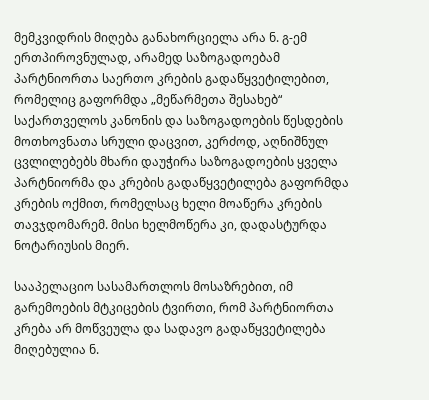მემკვიდრის მიღება განახორციელა არა ნ. გ-ემ ერთპიროვნულად, არამედ საზოგადოებამ პარტნიორთა საერთო კრების გადაწყვეტილებით, რომელიც გაფორმდა „მეწარმეთა შესახებ“ საქართველოს კანონის და საზოგადოების წესდების მოთხოვნათა სრული დაცვით, კერძოდ, აღნიშნულ ცვლილებებს მხარი დაუჭირა საზოგადოების ყველა პარტნიორმა და კრების გადაწყვეტილება გაფორმდა კრების ოქმით, რომელსაც ხელი მოაწერა კრების თავჯდომარემ. მისი ხელმოწერა კი, დადასტურდა ნოტარიუსის მიერ.

სააპელაციო სასამართლოს მოსაზრებით, იმ გარემოების მტკიცების ტვირთი, რომ პარტნიორთა კრება არ მოწვეულა და სადავო გადაწყვეტილება მიღებულია ნ.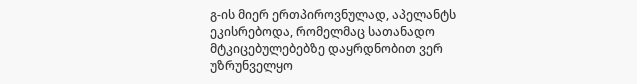გ-ის მიერ ერთპიროვნულად, აპელანტს ეკისრებოდა, რომელმაც სათანადო მტკიცებულებებზე დაყრდნობით ვერ უზრუნველყო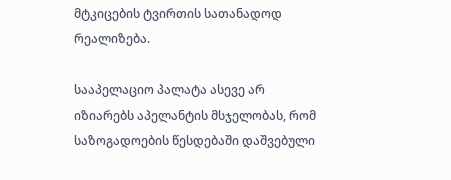მტკიცების ტვირთის სათანადოდ რეალიზება.

სააპელაციო პალატა ასევე არ იზიარებს აპელანტის მსჯელობას, რომ საზოგადოების წესდებაში დაშვებული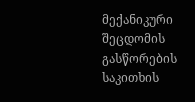მექანიკური შეცდომის გასწორების საკითხის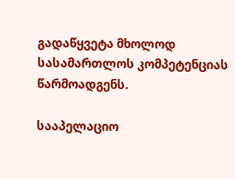გადაწყვეტა მხოლოდ სასამართლოს კომპეტენციას წარმოადგენს.

სააპელაციო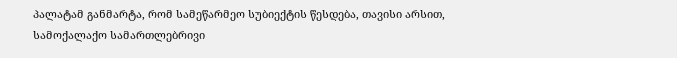პალატამ განმარტა, რომ სამეწარმეო სუბიექტის წესდება, თავისი არსით, სამოქალაქო სამართლებრივი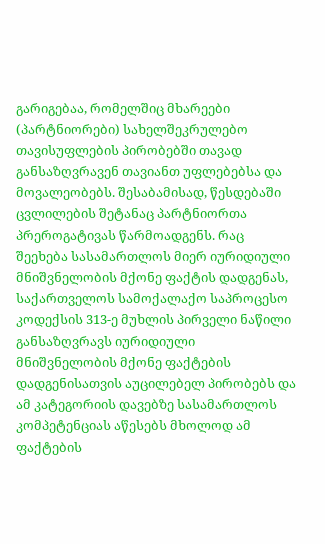გარიგებაა, რომელშიც მხარეები (პარტნიორები) სახელშეკრულებო თავისუფლების პირობებში თავად განსაზღვრავენ თავიანთ უფლებებსა და მოვალეობებს. შესაბამისად, წესდებაში ცვლილების შეტანაც პარტნიორთა პრეროგატივას წარმოადგენს. რაც შეეხება სასამართლოს მიერ იურიდიული მნიშვნელობის მქონე ფაქტის დადგენას, საქართველოს სამოქალაქო საპროცესო კოდექსის 313-ე მუხლის პირველი ნაწილი განსაზღვრავს იურიდიული მნიშვნელობის მქონე ფაქტების დადგენისათვის აუცილებელ პირობებს და ამ კატეგორიის დავებზე სასამართლოს კომპეტენციას აწესებს მხოლოდ ამ ფაქტების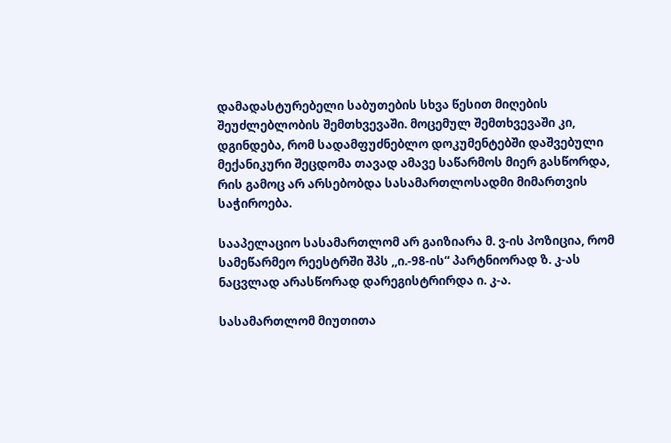დამადასტურებელი საბუთების სხვა წესით მიღების შეუძლებლობის შემთხვევაში. მოცემულ შემთხვევაში კი, დგინდება, რომ სადამფუძნებლო დოკუმენტებში დაშვებული მექანიკური შეცდომა თავად ამავე საწარმოს მიერ გასწორდა, რის გამოც არ არსებობდა სასამართლოსადმი მიმართვის საჭიროება.

სააპელაციო სასამართლომ არ გაიზიარა მ. ვ-ის პოზიცია, რომ სამეწარმეო რეესტრში შპს ,,ი.-98-ის“ პარტნიორად ზ. კ-ას ნაცვლად არასწორად დარეგისტრირდა ი. კ-ა.

სასამართლომ მიუთითა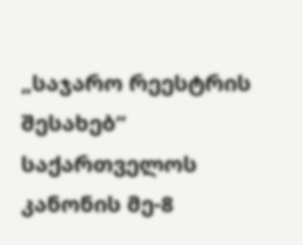„საჯარო რეესტრის შესახებ“ საქართველოს კანონის მე-8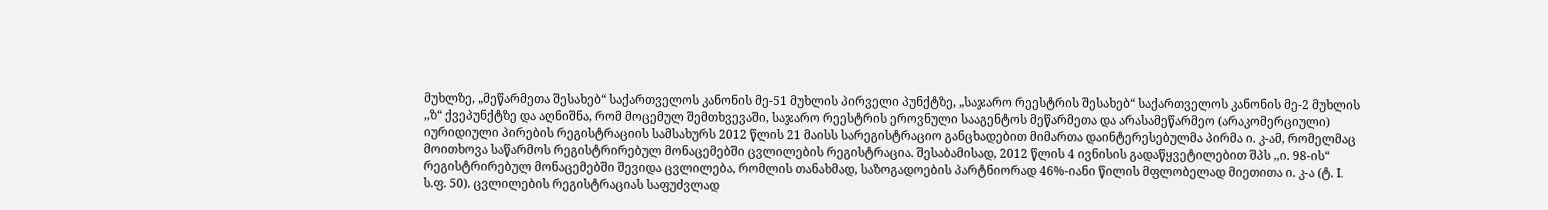მუხლზე, „მეწარმეთა შესახებ“ საქართველოს კანონის მე-51 მუხლის პირველი პუნქტზე, „საჯარო რეესტრის შესახებ“ საქართველოს კანონის მე-2 მუხლის ,,ზ“ ქვეპუნქტზე და აღნიშნა, რომ მოცემულ შემთხვევაში, საჯარო რეესტრის ეროვნული სააგენტოს მეწარმეთა და არასამეწარმეო (არაკომერციული) იურიდიული პირების რეგისტრაციის სამსახურს 2012 წლის 21 მაისს სარეგისტრაციო განცხადებით მიმართა დაინტერესებულმა პირმა ი. კ-ამ, რომელმაც მოითხოვა საწარმოს რეგისტრირებულ მონაცემებში ცვლილების რეგისტრაცია. შესაბამისად, 2012 წლის 4 ივნისის გადაწყვეტილებით შპს ,,ი. 98-ის“ რეგისტრირებულ მონაცემებში შევიდა ცვლილება, რომლის თანახმად, საზოგადოების პარტნიორად 46%-იანი წილის მფლობელად მიეთითა ი. კ-ა (ტ. I. ს.ფ. 50). ცვლილების რეგისტრაციას საფუძვლად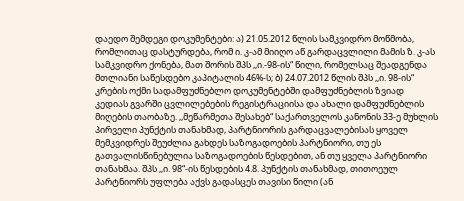დაედო შემდეგი დოკუმენტები: ა) 21.05.2012 წლის სამკვიდრო მოწმობა, რომლითაც დასტურდება, რომ ი. კ-ამ მიიღო აწ გარდაცვლილი მამის ზ. კ-ას სამკვიდრო ქონება, მათ შორის შპს ,,ი.-98-ის“ წილი, რომელსაც შეადგენდა მთლიანი საწესდებო კაპიტალის 46%-ს; ბ) 24.07.2012 წლის შპს ,,ი. 98-ის“ კრების ოქმი სადამფუძნებლო დოკუმენტებში დამფუძნებლის ზვიად კედიას გვარში ცვლილებების რეგისტრაციისა და ახალი დამფუძნებლის მიღების თაობაზე. ,,მეწარმეთა შესახებ“ საქართველოს კანონის 33-ე მუხლის პირველი პუნქტის თანახმად, პარტნიორის გარდაცვალებისას ყოველ მემკვიდრეს შეუძლია გახდეს საზოგადოების პარტნიორი, თუ ეს გათვალისწინებულია საზოგადოების წესდებით, ან თუ ყველა პარტნიორი თანახმაა. შპს ,,ი. 98“-ის წესდების 4.8. პუნქტის თანახმად, თითოეულ პარტნიორს უფლება აქვს გადასცეს თავისი წილი (ან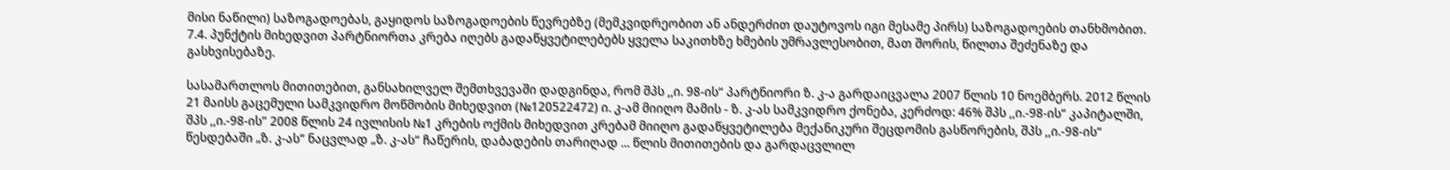მისი ნაწილი) საზოგადოებას, გაყიდოს საზოგადოების წევრებზე (მემკვიდრეობით ან ანდერძით დაუტოვოს იგი მესამე პირს) საზოგადოების თანხმობით. 7.4. პუნქტის მიხედვით პარტნიორთა კრება იღებს გადაწყვეტილებებს ყველა საკითხზე ხმების უმრავლესობით, მათ შორის, წილთა შეძენაზე და გასხვისებაზე.

სასამართლოს მითითებით, განსახილველ შემთხვევაში დადგინდა, რომ შპს ,,ი. 98-ის“ პარტნიორი ზ. კ-ა გარდაიცვალა 2007 წლის 10 ნოემბერს. 2012 წლის 21 მაისს გაცემული სამკვიდრო მოწმობის მიხედვით (№120522472) ი. კ-ამ მიიღო მამის - ზ. კ-ას სამკვიდრო ქონება, კერძოდ: 46% შპს ,,ი.-98-ის“ კაპიტალში, შპს ,,ი.-98-ის” 2008 წლის 24 ივლისის №1 კრების ოქმის მიხედვით კრებამ მიიღო გადაწყვეტილება მექანიკური შეცდომის გასწორების, შპს ,,ი.-98-ის“ წესდებაში „ზ. კ-ას“ ნაცვლად „ზ. კ-ას“ ჩაწერის, დაბადების თარიღად ... წლის მითითების და გარდაცვლილ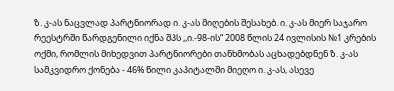ზ. კ-ას ნაცვლად პარტნიორად ი. კ-ას მიღების შესახებ. ი. კ-ას მიერ საჯარო რეესტრში წარდგენილი იქნა შპს ,,ი.-98-ის“ 2008 წლის 24 ივლისის №1 კრების ოქმი, რომლის მიხედვით პარტნიორები თანხმობას აცხადებდნენ ზ. კ-ას სამკვიდრო ქონება - 46% წილი კაპიტალში მიეღო ი. კ-ას, ასევე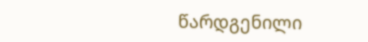წარდგენილი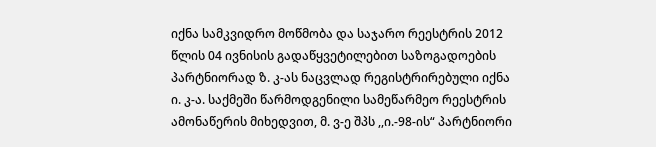იქნა სამკვიდრო მოწმობა და საჯარო რეესტრის 2012 წლის 04 ივნისის გადაწყვეტილებით საზოგადოების პარტნიორად ზ. კ-ას ნაცვლად რეგისტრირებული იქნა ი. კ-ა. საქმეში წარმოდგენილი სამეწარმეო რეესტრის ამონაწერის მიხედვით, მ. ვ-ე შპს ,,ი.-98-ის“ პარტნიორი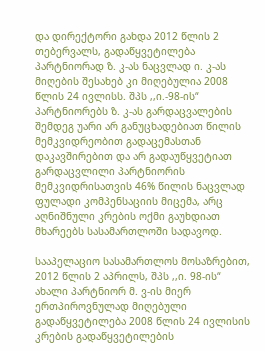და დირექტორი გახდა 2012 წლის 2 თებერვალს, გადაწყვეტილება პარტნიორად ზ. კ-ას ნაცვლად ი. კ-ას მიღების შესახებ კი მიღებულია 2008 წლის 24 ივლისს. შპს ,,ი.-98-ის“ პარტნიორებს ზ. კ-ას გარდაცვალების შემდეგ უარი არ განუცხადებიათ წილის მემკვიდრეობით გადაცემასთან დაკავშირებით და არ გადაუწყვეტიათ გარდაცვლილი პარტნიორის მემკვიდრისათვის 46% წილის ნაცვლად ფულადი კომპენსაციის მიცემა, არც აღნიშნული კრების ოქმი გაუხდიათ მხარეებს სასამართლოში სადავოდ.

სააპელაციო სასამართლოს მოსაზრებით, 2012 წლის 2 აპრილს, შპს ,,ი. 98-ის“ ახალი პარტნიორ მ. ვ-ის მიერ ერთპიროვნულად მიღებული გადაწყვეტილება 2008 წლის 24 ივლისის კრების გადაწყვეტილების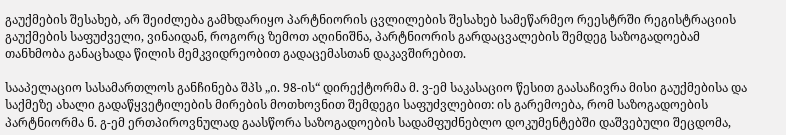გაუქმების შესახებ, არ შეიძლება გამხდარიყო პარტნიორის ცვლილების შესახებ სამეწარმეო რეესტრში რეგისტრაციის გაუქმების საფუძველი, ვინაიდან, როგორც ზემოთ აღინიშნა, პარტნიორის გარდაცვალების შემდეგ საზოგადოებამ თანხმობა განაცხადა წილის მემკვიდრეობით გადაცემასთან დაკავშირებით.

სააპელაციო სასამართლოს განჩინება შპს „ი. 98-ის“ დირექტორმა მ. ვ-ემ საკასაციო წესით გაასაჩივრა მისი გაუქმებისა და საქმეზე ახალი გადაწყვეტილების მირების მოთხოვნით შემდეგი საფუძვლებით: ის გარემოება, რომ საზოგადოების პარტნიორმა ნ. გ-ემ ერთპიროვნულად გაასწორა საზოგადოების სადამფუძნებლო დოკუმენტებში დაშვებული შეცდომა,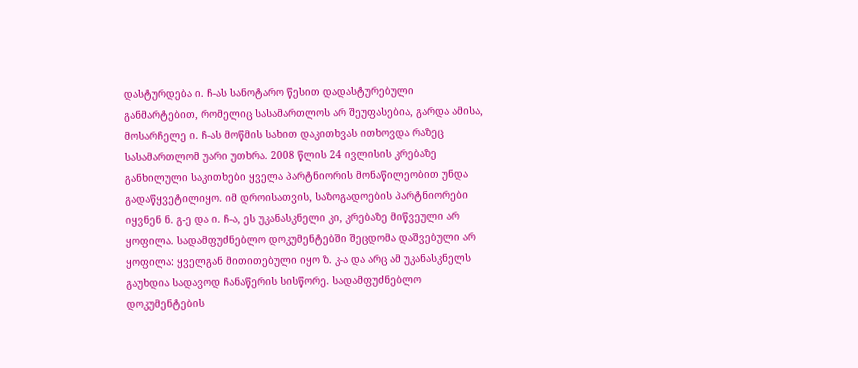დასტურდება ი. ჩ-ას სანოტარო წესით დადასტურებული განმარტებით, რომელიც სასამართლოს არ შეუფასებია, გარდა ამისა, მოსარჩელე ი. ჩ-ას მოწმის სახით დაკითხვას ითხოვდა რაზეც სასამართლომ უარი უთხრა. 2008 წლის 24 ივლისის კრებაზე განხილული საკითხები ყველა პარტნიორის მონაწილეობით უნდა გადაწყვეტილიყო. იმ დროისათვის, საზოგადოების პარტნიორები იყვნენ ნ. გ-ე და ი. ჩ-ა, ეს უკანასკნელი კი, კრებაზე მიწვეული არ ყოფილა. სადამფუძნებლო დოკუმენტებში შეცდომა დაშვებული არ ყოფილა: ყველგან მითითებული იყო ზ. კ-ა და არც ამ უკანასკნელს გაუხდია სადავოდ ჩანაწერის სისწორე. სადამფუძნებლო დოკუმენტების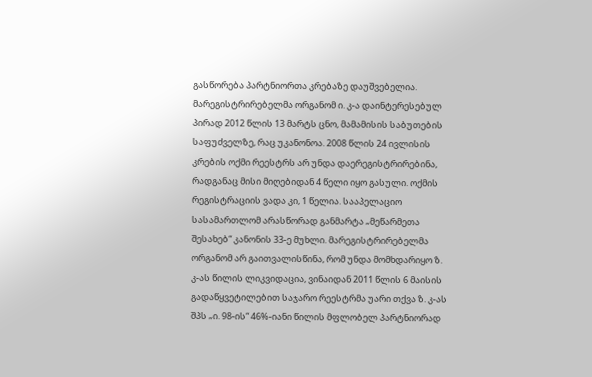გასწორება პარტნიორთა კრებაზე დაუშვებელია. მარეგისტრირებელმა ორგანომ ი. კ-ა დაინტერესებულ პირად 2012 წლის 13 მარტს ცნო, მამამისის საბუთების საფუძველზე, რაც უკანონოა. 2008 წლის 24 ივლისის კრების ოქმი რეესტრს არ უნდა დაერეგისტრირებინა, რადგანაც მისი მიღებიდან 4 წელი იყო გასული. ოქმის რეგისტრაციის ვადა კი, 1 წელია. სააპელაციო სასამართლომ არასწორად განმარტა „მეწარმეთა შესახებ“ კანონის 33-ე მუხლი. მარეგისტრირებელმა ორგანომ არ გაითვალისწინა, რომ უნდა მომხდარიყო ზ. კ-ას წილის ლიკვიდაცია, ვინაიდან 2011 წლის 6 მაისის გადაწყვეტილებით საჯარო რეესტრმა უარი თქვა ზ. კ-ას შპს „ი. 98-ის“ 46%-იანი წილის მფლობელ პარტნიორად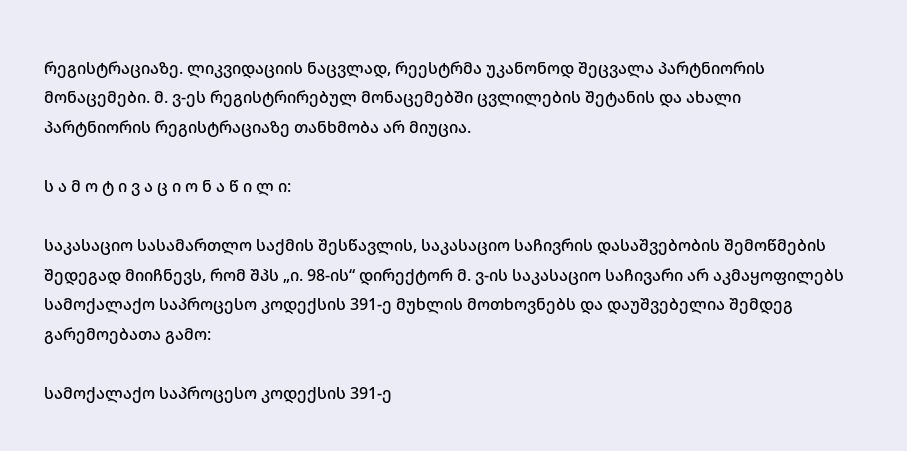რეგისტრაციაზე. ლიკვიდაციის ნაცვლად, რეესტრმა უკანონოდ შეცვალა პარტნიორის მონაცემები. მ. ვ-ეს რეგისტრირებულ მონაცემებში ცვლილების შეტანის და ახალი პარტნიორის რეგისტრაციაზე თანხმობა არ მიუცია.

ს ა მ ო ტ ი ვ ა ც ი ო ნ ა წ ი ლ ი:

საკასაციო სასამართლო საქმის შესწავლის, საკასაციო საჩივრის დასაშვებობის შემოწმების შედეგად მიიჩნევს, რომ შპს „ი. 98-ის“ დირექტორ მ. ვ-ის საკასაციო საჩივარი არ აკმაყოფილებს სამოქალაქო საპროცესო კოდექსის 391-ე მუხლის მოთხოვნებს და დაუშვებელია შემდეგ გარემოებათა გამო:

სამოქალაქო საპროცესო კოდექსის 391-ე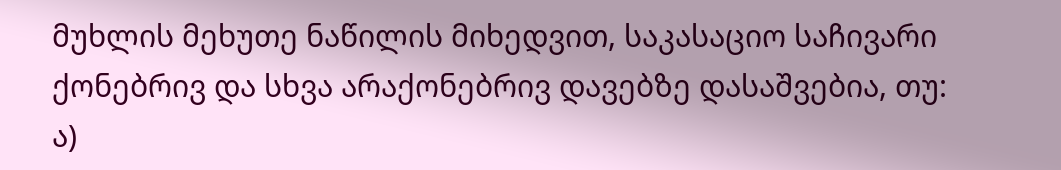მუხლის მეხუთე ნაწილის მიხედვით, საკასაციო საჩივარი ქონებრივ და სხვა არაქონებრივ დავებზე დასაშვებია, თუ: ა)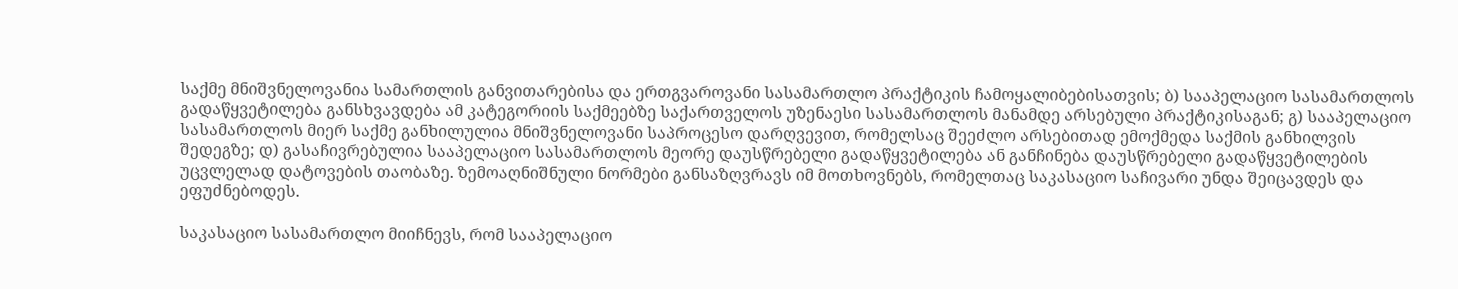საქმე მნიშვნელოვანია სამართლის განვითარებისა და ერთგვაროვანი სასამართლო პრაქტიკის ჩამოყალიბებისათვის; ბ) სააპელაციო სასამართლოს გადაწყვეტილება განსხვავდება ამ კატეგორიის საქმეებზე საქართველოს უზენაესი სასამართლოს მანამდე არსებული პრაქტიკისაგან; გ) სააპელაციო სასამართლოს მიერ საქმე განხილულია მნიშვნელოვანი საპროცესო დარღვევით, რომელსაც შეეძლო არსებითად ემოქმედა საქმის განხილვის შედეგზე; დ) გასაჩივრებულია სააპელაციო სასამართლოს მეორე დაუსწრებელი გადაწყვეტილება ან განჩინება დაუსწრებელი გადაწყვეტილების უცვლელად დატოვების თაობაზე. ზემოაღნიშნული ნორმები განსაზღვრავს იმ მოთხოვნებს, რომელთაც საკასაციო საჩივარი უნდა შეიცავდეს და ეფუძნებოდეს.

საკასაციო სასამართლო მიიჩნევს, რომ სააპელაციო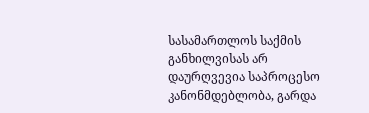სასამართლოს საქმის განხილვისას არ დაურღვევია საპროცესო კანონმდებლობა, გარდა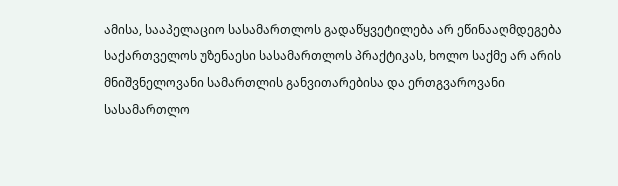ამისა, სააპელაციო სასამართლოს გადაწყვეტილება არ ეწინააღმდეგება საქართველოს უზენაესი სასამართლოს პრაქტიკას, ხოლო საქმე არ არის მნიშვნელოვანი სამართლის განვითარებისა და ერთგვაროვანი სასამართლო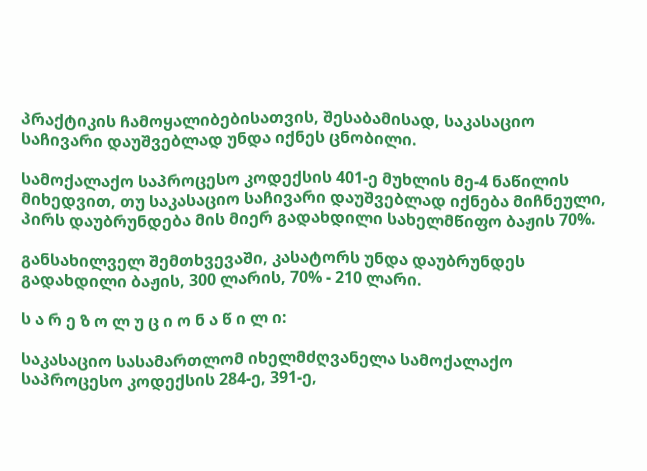პრაქტიკის ჩამოყალიბებისათვის, შესაბამისად, საკასაციო საჩივარი დაუშვებლად უნდა იქნეს ცნობილი.

სამოქალაქო საპროცესო კოდექსის 401-ე მუხლის მე-4 ნაწილის მიხედვით, თუ საკასაციო საჩივარი დაუშვებლად იქნება მიჩნეული, პირს დაუბრუნდება მის მიერ გადახდილი სახელმწიფო ბაჟის 70%.

განსახილველ შემთხვევაში, კასატორს უნდა დაუბრუნდეს გადახდილი ბაჟის, 300 ლარის, 70% - 210 ლარი.

ს ა რ ე ზ ო ლ უ ც ი ო ნ ა წ ი ლ ი:

საკასაციო სასამართლომ იხელმძღვანელა სამოქალაქო საპროცესო კოდექსის 284-ე, 391-ე,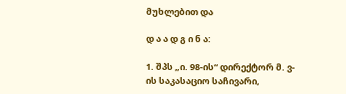მუხლებით და

დ ა ა დ გ ი ნ ა:

1. შპს „ი. 98-ის“ დირექტორ მ. ვ-ის საკასაციო საჩივარი,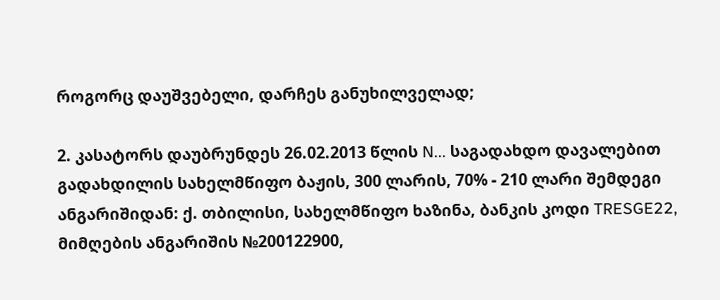როგორც დაუშვებელი, დარჩეს განუხილველად;

2. კასატორს დაუბრუნდეს 26.02.2013 წლის N... საგადახდო დავალებით გადახდილის სახელმწიფო ბაჟის, 300 ლარის, 70% - 210 ლარი შემდეგი ანგარიშიდან: ქ. თბილისი, სახელმწიფო ხაზინა, ბანკის კოდი TRESGE22, მიმღების ანგარიშის №200122900,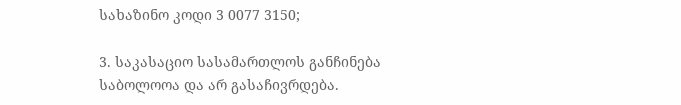სახაზინო კოდი 3 0077 3150;

3. საკასაციო სასამართლოს განჩინება საბოლოოა და არ გასაჩივრდება.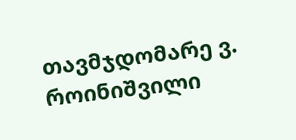თავმჯდომარე ვ. როინიშვილი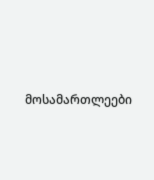მოსამართლეები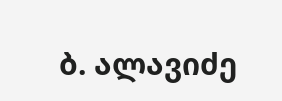ბ. ალავიძე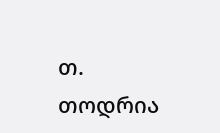თ. თოდრია